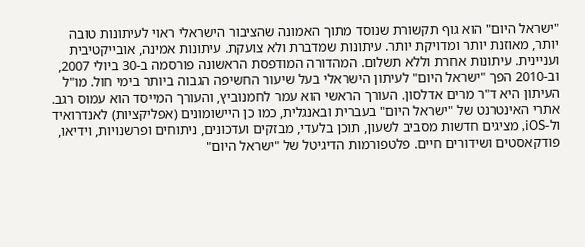"ישראל היום" הוא גוף תקשורת שנוסד מתוך האמונה שהציבור הישראלי ראוי לעיתונות טובה יותר, מאוזנת יותר ומדויקת יותר. עיתונות שמדברת ולא צועקת. עיתונות אמינה, אובייקטיבית ועניינית. עיתונות אחרת וללא תשלום. המהדורה המודפסת הראשונה פורסמה ב-30 ביולי 2007, וב-2010 הפך "ישראל היום" לעיתון הישראלי בעל שיעור החשיפה הגבוה ביותר בימי חול. מו"ל העיתון היא ד"ר מרים אדלסון. העורך הראשי הוא עמר לחמנוביץ, והעורך המייסד הוא עמוס רגב. אתרי האינטרנט של "ישראל היום" בעברית ובאנגלית, כמו כן היישומונים (אפליקציות) לאנדרואיד ול-iOS, מציגים חדשות מסביב לשעון, תוכן בלעדי, מבזקים ועדכונים, ניתוחים ופרשנויות, וידיאו, פודקאסטים ושידורים חיים. פלטפורמות הדיגיטל של "ישראל היום"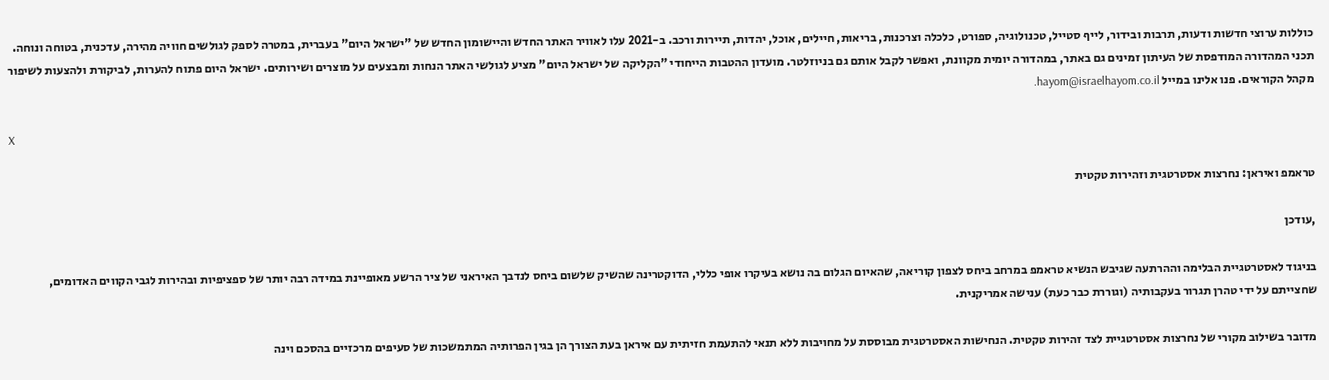כוללות ערוצי חדשות ודעות, תרבות ובידור, לייף סטייל, טכנולוגיה, ספורט, כלכלה וצרכנות, בריאות, חיילים, אוכל, יהדות, תיירות ורכב. ב-2021 עלו לאוויר האתר החדש והיישומון החדש של "ישראל היום" בעברית, במטרה לספק לגולשים חוויה מהירה, עדכנית, בטוחה ונוחה. תכני המהדורה המודפסת של העיתון זמינים גם באתר, במהדורה יומית מקוונת, ואפשר לקבל אותם גם בניוזלטר. מועדון ההטבות הייחודי "הקליקה של ישראל היום" מציע לגולשי האתר הנחות ומבצעים על מוצרים ושירותים. ישראל היום פתוח להערות, לביקורת ולהצעות לשיפור מקהל הקוראים. פנו אלינו במייל hayom@israelhayom.co.il.

X

טראמפ ואיראן: נחרצות אסטרטגית וזהירות טקטית

,עודכן

בניגוד לאסטרטגיית הבלימה וההרתעה שגיבש הנשיא טראמפ במרחב ביחס לצפון קוריאה, שהאיום הגלום בה נושא בעיקרו אופי כללי, הדוקטרינה שהשיק שלשום ביחס לנדבך האיראני של ציר הרשע מאופיינת במידה רבה יותר של ספציפיות ובהירות לגבי הקווים האדומים, שחצייתם על ידי טהרן תגרור בעקבותיה (וגוררת כבר כעת) ענישה אמריקנית.

מדובר בשילוב מקורי של נחרצות אסטרטגיית לצד זהירות טקטית. הנחישות האסטרטגית מבוססת על מחויבות ללא תנאי להתעמת חזיתית עם איראן בעת הצורך הן בגין הפרותיה המתמשכות של סעיפים מרכזיים בהסכם וינה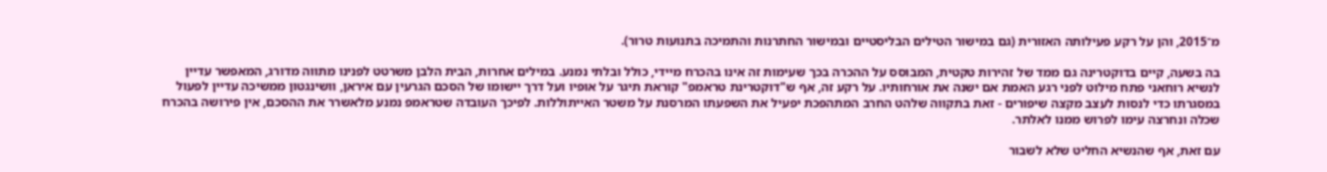מ־2015, והן על רקע פעילותה האזורית (גם במישור הטילים הבליסטיים ובמישור החתרנות והתמיכה בתנועות טרור).

בה בשעה, קיים בדוקטרינה גם ממד של זהירות טקטית, המבוסס על ההכרה בכך שעימות זה אינו בהכרח מיידי, כולל ובלתי נמנע. במילים אחרות, הבית הלבן משרטט לפנינו מתווה מדורג, המאפשר עדיין לנשיא רוחאני פתח מילוט לפני רגע האמת אם ישנה את אורחותיו. על רקע זה, אף ש"דוקטרינת טראמפ" קוראת תיגר על אופיו ועל דרך יישומו של הסכם הגרעין עם איראן, וושינגטון ממשיכה עדיין לפעול במסגרתו כדי לנסות לעצב מקצה שיפורים - זאת בתקווה שלהט החרב המתהפכת יפעיל את השפעתו המרסנת על משטר האייתוללות. לפיכך העובדה שטראמפ נמנע מלאשרר את ההסכם, אין פירושה בהכרח שכלה ונחרצה עימו לפרוש ממנו לאלתר.

עם זאת, אף שהנשיא החליט שלא לשבור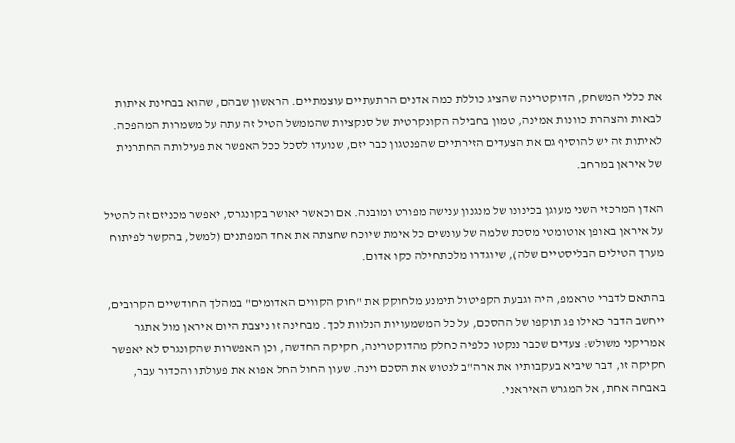את כללי המשחק, הדוקטרינה שהציג כוללת כמה אדנים הרתעתיים עוצמתיים. הראשון שבהם, שהוא בבחינת איתות לבאות והצהרת כוונות אמינה, טמון בחבילה הקונקרטית של סנקציות שהממשל הטיל זה עתה על משמרות המהפכה. לאיתות זה יש להוסיף גם את הצעדים הזירתיים שהפנטגון כבר יזם, שנועדו לסכל ככל האפשר את פעילותה החתרנית של איראן במרחב.

האדן המרכזי השני מעוגן בכינונו של מנגנון ענישה מפורט ומובנה. אם וכאשר יאושר בקונגרס, יאפשר מכניזם זה להטיל על איראן באופן אוטומטי מסכת שלמה של עונשים כל אימת שיוכח שחצתה את אחד המפתנים (למשל, בהקשר לפיתוח מערך הטילים הבליסטיים שלה), שיוגדרו מלכתחילה כקו אדום.

בהתאם לדברי טראמפ, היה וגבעת הקפיטול תימנע מלחוקק את "חוק הקווים האדומים" במהלך החודשיים הקרובים, ייחשב הדבר כאילו פג תוקפו של ההסכם, על כל המשמעויות הנלוות לכך. מבחינה זו ניצבת היום איראן מול אתגר אמריקני משולש: צעדים שכבר ננקטו כלפיה כחלק מהדוקטרינה, חקיקה החדשה, וכן האפשרות שהקונגרס לא יאפשר חקיקה זו, דבר שיביא בעקבותיו את ארה"ב לנטוש את הסכם וינה. שעון החול החל אפוא את פעולתו והכדור עבר, באבחה אחת, אל המגרש האיראני.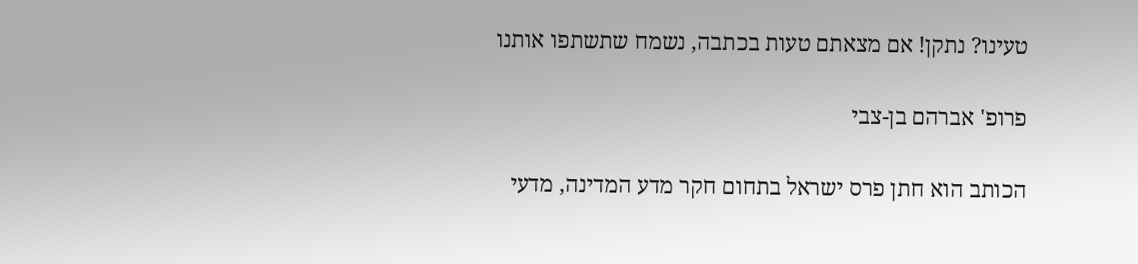טעינו? נתקן! אם מצאתם טעות בכתבה, נשמח שתשתפו אותנו

פרופ' אברהם בן-צבי

הכותב הוא חתן פרס ישראל בתחום חקר מדע המדינה, מדעי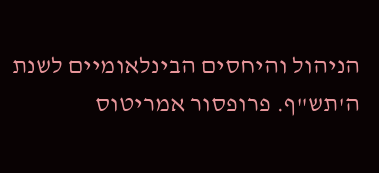הניהול והיחסים הבינלאומיים לשנת ה'תש"ף. פרופסור אמריטוס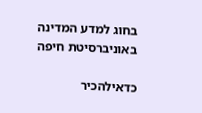בחוג למדע המדינה באוניברסיטת חיפה

כדאילהכיר